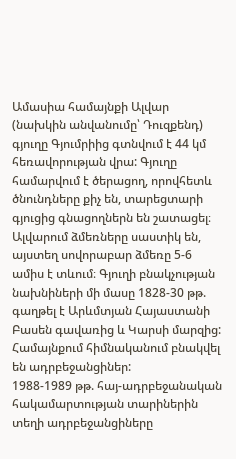Ամասիա համայնքի Ալվար (նախկին անվանումը՝ Դուզքենդ) գյուղը Գյումրիից գտնվում է 44 կմ հեռավորության վրա: Գյուղը համարվում է ծերացող, որովհետև ծնունդները քիչ են, տարեցտարի գյուցից գնացողներն են շատացել։
Ալվարում ձմեռները սաստիկ են, այստեղ սովորաբար ձմեռը 5-6 ամիս է տևում։ Գյուղի բնակչության նախնիների մի մասը 1828-30 թթ. գաղթել է Արևմտյան Հայաստանի Բասեն գավառից և Կարսի մարզից: Համայնքում հիմնականում բնակվել են ադրբեջանցիներ:
1988-1989 թթ. հայ-ադրբեջանական հակամարտության տարիներին տեղի ադրբեջանցիները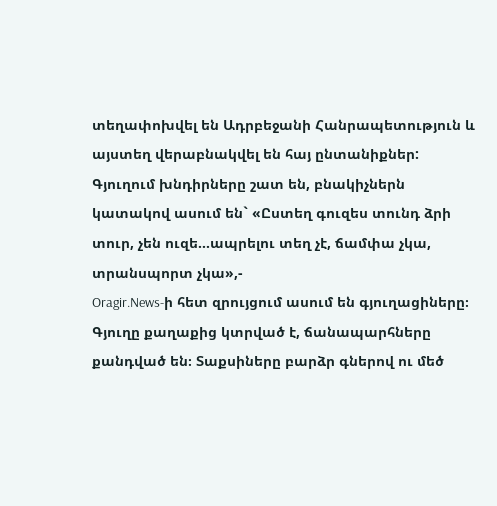տեղափոխվել են Ադրբեջանի Հանրապետություն և այստեղ վերաբնակվել են հայ ընտանիքներ:
Գյուղում խնդիրները շատ են, բնակիչներն կատակով ասում են` «Ըստեղ գուզես տունդ ձրի տուր, չեն ուզե...ապրելու տեղ չէ, ճամփա չկա, տրանսպորտ չկա»,-
Oragir.News-ի հետ զրույցում ասում են գյուղացիները։
Գյուղը քաղաքից կտրված է, ճանապարհները քանդված են։ Տաքսիները բարձր գներով ու մեծ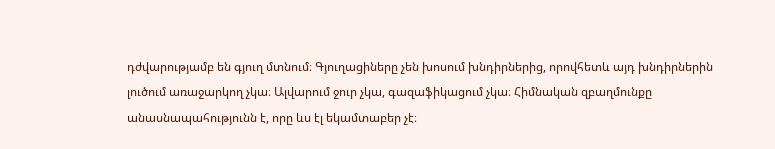դժվարությամբ են գյուղ մտնում։ Գյուղացիները չեն խոսում խնդիրներից, որովհետև այդ խնդիրներին լուծում առաջարկող չկա։ Ալվարում ջուր չկա, գազաֆիկացում չկա։ Հիմնական զբաղմունքը անասնապահությունն է, որը ևս էլ եկամտաբեր չէ։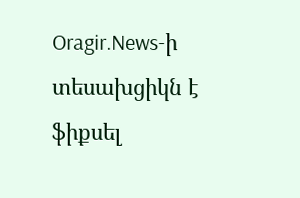Oragir.News-ի տեսախցիկն է ֆիքսել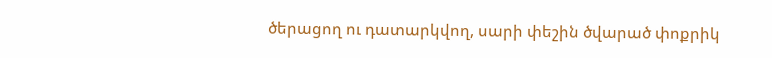ծերացող ու դատարկվող, սարի փեշին ծվարած փոքրիկ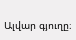Ալվար գյուղը։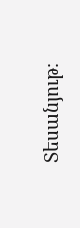Տեսանյութ։